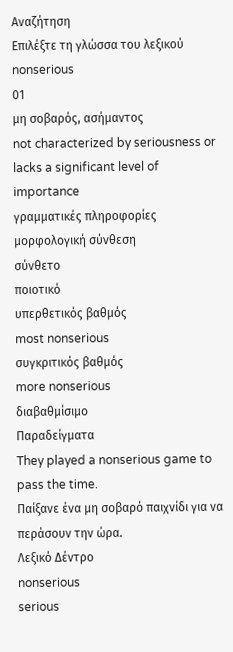Αναζήτηση
Επιλέξτε τη γλώσσα του λεξικού
nonserious
01
μη σοβαρός, ασήμαντος
not characterized by seriousness or lacks a significant level of importance
γραμματικές πληροφορίες
μορφολογική σύνθεση
σύνθετο
ποιοτικό
υπερθετικός βαθμός
most nonserious
συγκριτικός βαθμός
more nonserious
διαβαθμίσιμο
Παραδείγματα
They played a nonserious game to pass the time.
Παίξανε ένα μη σοβαρό παιχνίδι για να περάσουν την ώρα.
Λεξικό Δέντρο
nonserious
serious